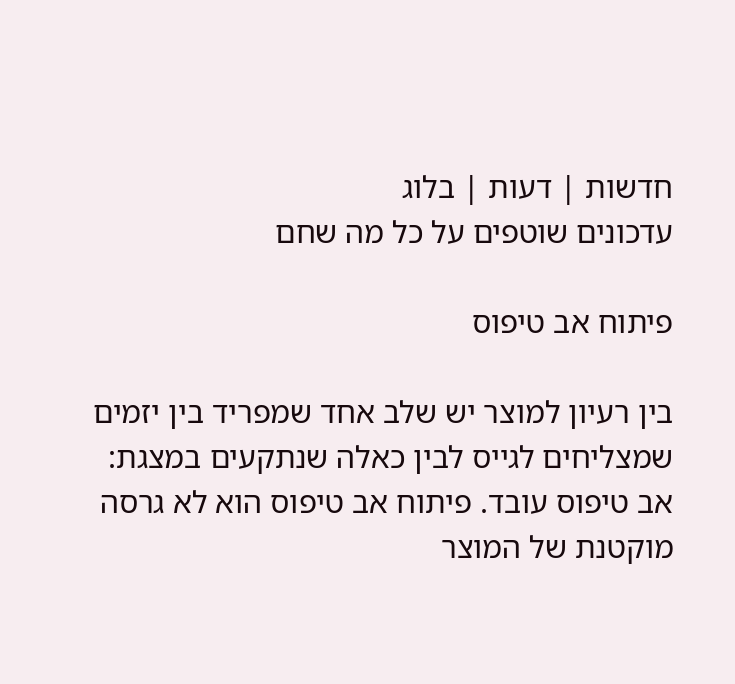חדשות | דעות | בלוג
עדכונים שוטפים על כל מה שחם

פיתוח אב טיפוס

בין רעיון למוצר יש שלב אחד שמפריד בין יזמים שמצליחים לגייס לבין כאלה שנתקעים במצגת: אב טיפוס עובד. פיתוח אב טיפוס הוא לא גרסה מוקטנת של המוצר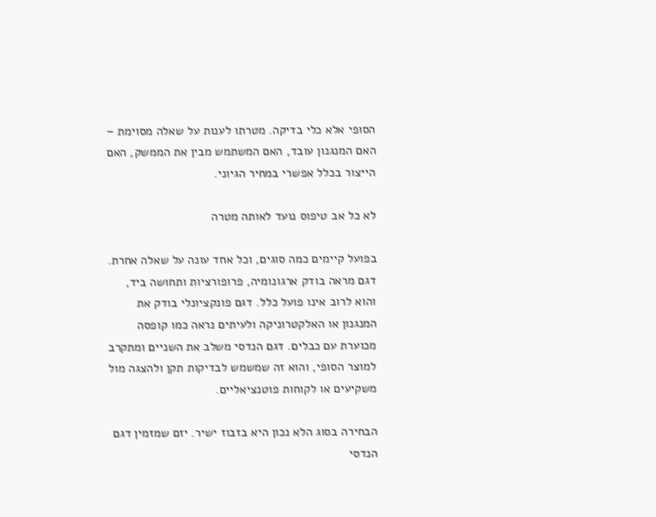הסופי אלא כלי בדיקה. מטרתו לענות על שאלה מסוימת – האם המנגנון עובד, האם המשתמש מבין את הממשק, האם הייצור בכלל אפשרי במחיר הגיוני.

לא כל אב טיפוס נועד לאותה מטרה

בפועל קיימים כמה סוגים, וכל אחד עונה על שאלה אחרת. דגם מראה בודק ארגונומיה, פרופורציות ותחושה ביד, והוא לרוב אינו פועל כלל. דגם פונקציונלי בודק את המנגנון או האלקטרוניקה ולעיתים נראה כמו קופסה מכוערת עם כבלים. דגם הנדסי משלב את השניים ומתקרב למוצר הסופי, והוא זה שמשמש לבדיקות תקן ולהצגה מול משקיעים או לקוחות פוטנציאליים.

הבחירה בסוג הלא נכון היא בזבוז ישיר. יזם שמזמין דגם הנדסי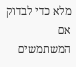מלא כדי לבדוק אם המשתמשים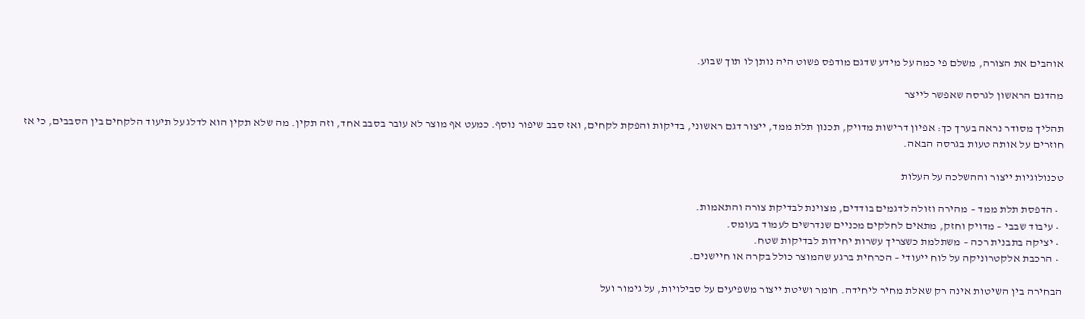אוהבים את הצורה, משלם פי כמה על מידע שדגם מודפס פשוט היה נותן לו תוך שבוע.

מהדגם הראשון לגרסה שאפשר לייצר

תהליך מסודר נראה בערך כך: אפיון דרישות מדויק, תכנון תלת ממד, ייצור דגם ראשוני, בדיקות והפקת לקחים, ואז סבב שיפור נוסף. כמעט אף מוצר לא עובר בסבב אחד, וזה תקין. מה שלא תקין הוא לדלג על תיעוד הלקחים בין הסבבים, כי אז חוזרים על אותה טעות בגרסה הבאה.

טכנולוגיות ייצור וההשלכה על העלות

  • הדפסת תלת ממד – מהירה וזולה לדגמים בודדים, מצוינת לבדיקת צורה והתאמות.
  • עיבוד שבבי – מדויק וחזק, מתאים לחלקים מכניים שנדרשים לעמוד בעומס.
  • יציקה בתבנית רכה – משתלמת כשצריך עשרות יחידות לבדיקות שטח.
  • הרכבת אלקטרוניקה על לוח ייעודי – הכרחית ברגע שהמוצר כולל בקרה או חיישנים.

הבחירה בין השיטות אינה רק שאלת מחיר ליחידה. חומר ושיטת ייצור משפיעים על סבילויות, על גימור ועל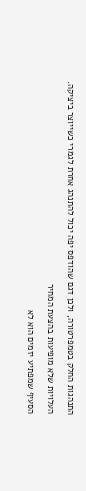התנהגות החלק בטמפרטורה, ולכן דגם שהודפס יפה יכול להתנהג אחרת לגמרי כשייוצר ביציקה.

העלויות שלא מופיעות בהצעת המחיר

הסעיף שמפתיע יזמים הוא לא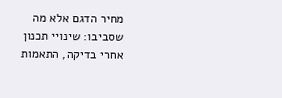מחיר הדגם אלא מה שסביבו: שינויי תכנון אחרי בדיקה, התאמות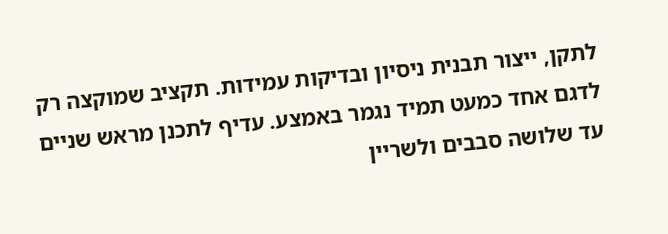לתקן, ייצור תבנית ניסיון ובדיקות עמידות. תקציב שמוקצה רק לדגם אחד כמעט תמיד נגמר באמצע. עדיף לתכנן מראש שניים עד שלושה סבבים ולשריין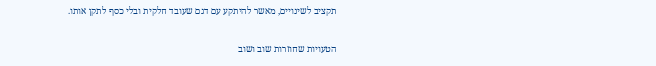תקציב לשינויים, מאשר להיתקע עם דגם שעובד חלקית ובלי כסף לתקן אותו.

הטעויות שחוזרות שוב ושוב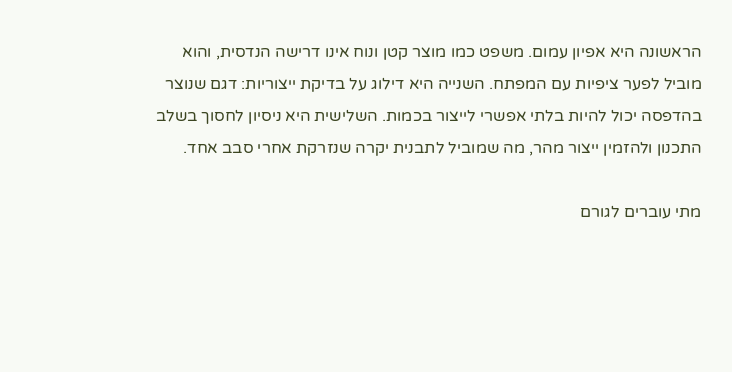הראשונה היא אפיון עמום. משפט כמו מוצר קטן ונוח אינו דרישה הנדסית, והוא מוביל לפער ציפיות עם המפתח. השנייה היא דילוג על בדיקת ייצוריות: דגם שנוצר בהדפסה יכול להיות בלתי אפשרי לייצור בכמות. השלישית היא ניסיון לחסוך בשלב התכנון ולהזמין ייצור מהר, מה שמוביל לתבנית יקרה שנזרקת אחרי סבב אחד.

מתי עוברים לגורם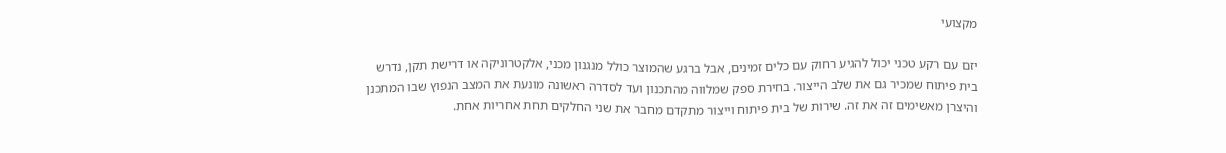מקצועי

יזם עם רקע טכני יכול להגיע רחוק עם כלים זמינים, אבל ברגע שהמוצר כולל מנגנון מכני, אלקטרוניקה או דרישת תקן, נדרש בית פיתוח שמכיר גם את שלב הייצור. בחירת ספק שמלווה מהתכנון ועד לסדרה ראשונה מונעת את המצב הנפוץ שבו המתכנן והיצרן מאשימים זה את זה. שירות של בית פיתוח וייצור מתקדם מחבר את שני החלקים תחת אחריות אחת.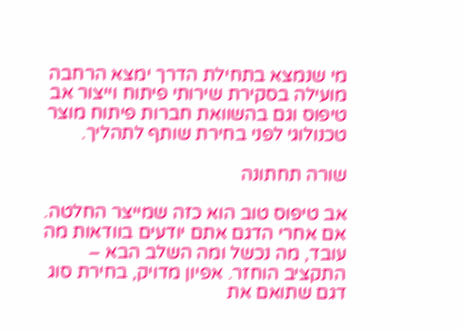מי שנמצא בתחילת הדרך ימצא הרחבה מועילה בסקירת שירותי פיתוח וייצור אב טיפוס וגם בהשוואת חברות פיתוח מוצר טכנולוגי לפני בחירת שותף לתהליך.

שורה תחתונה

אב טיפוס טוב הוא כזה שמייצר החלטה. אם אחרי הדגם אתם יודעים בוודאות מה עובד, מה נכשל ומה השלב הבא – התקציב הוחזר. אפיון מדויק, בחירת סוג דגם שתואם את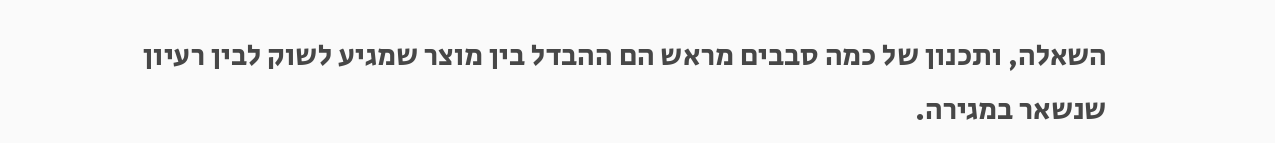השאלה, ותכנון של כמה סבבים מראש הם ההבדל בין מוצר שמגיע לשוק לבין רעיון שנשאר במגירה.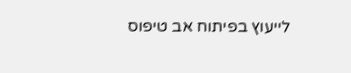לייעוץ בפיתוח אב טיפוס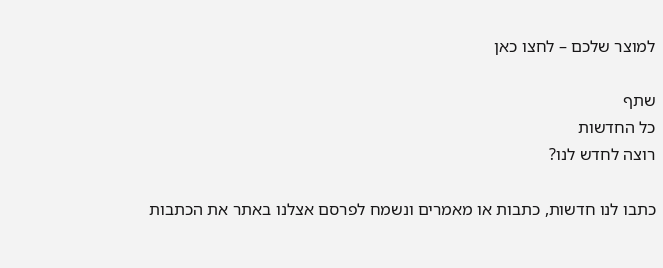למוצר שלכם – לחצו כאן

שתף
כל החדשות
רוצה לחדש לנו?

כתבו לנו חדשות, כתבות או מאמרים ונשמח לפרסם אצלנו באתר את הכתבות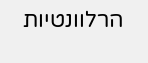הרלוונטיות